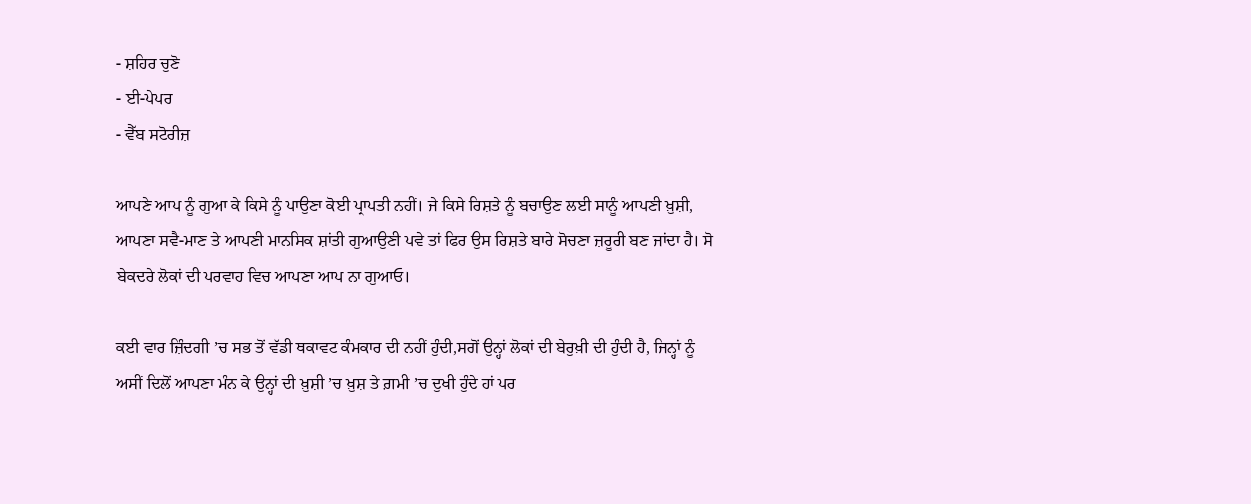- ਸ਼ਹਿਰ ਚੁਣੋ
- ਈ-ਪੇਪਰ
- ਵੈੱਬ ਸਟੋਰੀਜ਼

ਆਪਣੇ ਆਪ ਨੂੰ ਗੁਆ ਕੇ ਕਿਸੇ ਨੂੰ ਪਾਉਣਾ ਕੋਈ ਪ੍ਰਾਪਤੀ ਨਹੀਂ। ਜੇ ਕਿਸੇ ਰਿਸ਼ਤੇ ਨੂੰ ਬਚਾਉਣ ਲਈ ਸਾਨੂੰ ਆਪਣੀ ਖ਼ੁਸ਼ੀ, ਆਪਣਾ ਸਵੈ-ਮਾਣ ਤੇ ਆਪਣੀ ਮਾਨਸਿਕ ਸ਼ਾਂਤੀ ਗੁਆਉਣੀ ਪਵੇ ਤਾਂ ਫਿਰ ਉਸ ਰਿਸ਼ਤੇ ਬਾਰੇ ਸੋਚਣਾ ਜ਼ਰੂਰੀ ਬਣ ਜਾਂਦਾ ਹੈ। ਸੋ ਬੇਕਦਰੇ ਲੋਕਾਂ ਦੀ ਪਰਵਾਹ ਵਿਚ ਆਪਣਾ ਆਪ ਨਾ ਗੁਆਓ।

ਕਈ ਵਾਰ ਜ਼ਿੰਦਗੀ ’ਚ ਸਭ ਤੋਂ ਵੱਡੀ ਥਕਾਵਟ ਕੰਮਕਾਰ ਦੀ ਨਹੀਂ ਹੁੰਦੀ,ਸਗੋਂ ਉਨ੍ਹਾਂ ਲੋਕਾਂ ਦੀ ਬੇਰੁਖ਼ੀ ਦੀ ਹੁੰਦੀ ਹੈ, ਜਿਨ੍ਹਾਂ ਨੂੰ ਅਸੀਂ ਦਿਲੋਂ ਆਪਣਾ ਮੰਨ ਕੇ ਉਨ੍ਹਾਂ ਦੀ ਖ਼ੁਸ਼ੀ ’ਚ ਖ਼ੁਸ਼ ਤੇ ਗ਼ਮੀ ’ਚ ਦੁਖੀ ਹੁੰਦੇ ਹਾਂ ਪਰ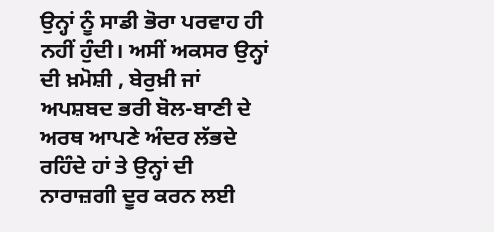ਉਨ੍ਹਾਂ ਨੂੰ ਸਾਡੀ ਭੋਰਾ ਪਰਵਾਹ ਹੀ ਨਹੀਂ ਹੁੰਦੀ। ਅਸੀਂ ਅਕਸਰ ਉਨ੍ਹਾਂ ਦੀ ਖ਼ਮੋਸ਼ੀ , ਬੇਰੁਖ਼ੀ ਜਾਂ ਅਪਸ਼ਬਦ ਭਰੀ ਬੋਲ-ਬਾਣੀ ਦੇ ਅਰਥ ਆਪਣੇ ਅੰਦਰ ਲੱਭਦੇ ਰਹਿੰਦੇ ਹਾਂ ਤੇ ਉਨ੍ਹਾਂ ਦੀ ਨਾਰਾਜ਼ਗੀ ਦੂਰ ਕਰਨ ਲਈ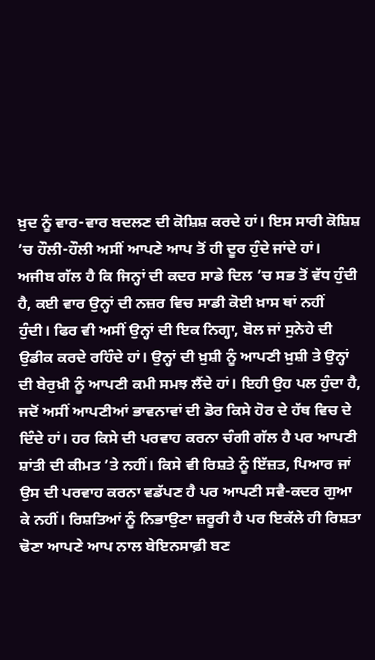ਖ਼ੁਦ ਨੂੰ ਵਾਰ-ਵਾਰ ਬਦਲਣ ਦੀ ਕੋਸ਼ਿਸ਼ ਕਰਦੇ ਹਾਂ। ਇਸ ਸਾਰੀ ਕੋਸ਼ਿਸ਼ ’ਚ ਹੌਲੀ-ਹੌਲੀ ਅਸੀਂ ਆਪਣੇ ਆਪ ਤੋਂ ਹੀ ਦੂਰ ਹੁੰਦੇ ਜਾਂਦੇ ਹਾਂ।
ਅਜੀਬ ਗੱਲ ਹੈ ਕਿ ਜਿਨ੍ਹਾਂ ਦੀ ਕਦਰ ਸਾਡੇ ਦਿਲ ’ਚ ਸਭ ਤੋਂ ਵੱਧ ਹੁੰਦੀ ਹੈ, ਕਈ ਵਾਰ ਉਨ੍ਹਾਂ ਦੀ ਨਜ਼ਰ ਵਿਚ ਸਾਡੀ ਕੋਈ ਖ਼ਾਸ ਥਾਂ ਨਹੀਂ ਹੁੰਦੀ। ਫਿਰ ਵੀ ਅਸੀਂ ਉਨ੍ਹਾਂ ਦੀ ਇਕ ਨਿਗ੍ਹਾ, ਬੋਲ ਜਾਂ ਸੁਨੇਹੇ ਦੀ ਉਡੀਕ ਕਰਦੇ ਰਹਿੰਦੇ ਹਾਂ। ਉਨ੍ਹਾਂ ਦੀ ਖ਼ੁਸ਼ੀ ਨੂੰ ਆਪਣੀ ਖ਼ੁਸ਼ੀ ਤੇ ਉਨ੍ਹਾਂ ਦੀ ਬੇਰੁਖ਼ੀ ਨੂੰ ਆਪਣੀ ਕਮੀ ਸਮਝ ਲੈਂਦੇ ਹਾਂ। ਇਹੀ ਉਹ ਪਲ ਹੁੰਦਾ ਹੈ, ਜਦੋਂ ਅਸੀਂ ਆਪਣੀਆਂ ਭਾਵਨਾਵਾਂ ਦੀ ਡੋਰ ਕਿਸੇ ਹੋਰ ਦੇ ਹੱਥ ਵਿਚ ਦੇ ਦਿੰਦੇ ਹਾਂ। ਹਰ ਕਿਸੇ ਦੀ ਪਰਵਾਹ ਕਰਨਾ ਚੰਗੀ ਗੱਲ ਹੈ ਪਰ ਆਪਣੀ ਸ਼ਾਂਤੀ ਦੀ ਕੀਮਤ ’ਤੇ ਨਹੀਂ। ਕਿਸੇ ਵੀ ਰਿਸ਼ਤੇ ਨੂੰ ਇੱਜ਼ਤ, ਪਿਆਰ ਜਾਂ ਉਸ ਦੀ ਪਰਵਾਹ ਕਰਨਾ ਵਡੱਪਣ ਹੈ ਪਰ ਆਪਣੀ ਸਵੈ-ਕਦਰ ਗੁਆ ਕੇ ਨਹੀਂ। ਰਿਸ਼ਤਿਆਂ ਨੂੰ ਨਿਭਾਉਣਾ ਜ਼ਰੂਰੀ ਹੈ ਪਰ ਇਕੱਲੇ ਹੀ ਰਿਸ਼ਤਾ ਢੋਣਾ ਆਪਣੇ ਆਪ ਨਾਲ ਬੇਇਨਸਾਫ਼ੀ ਬਣ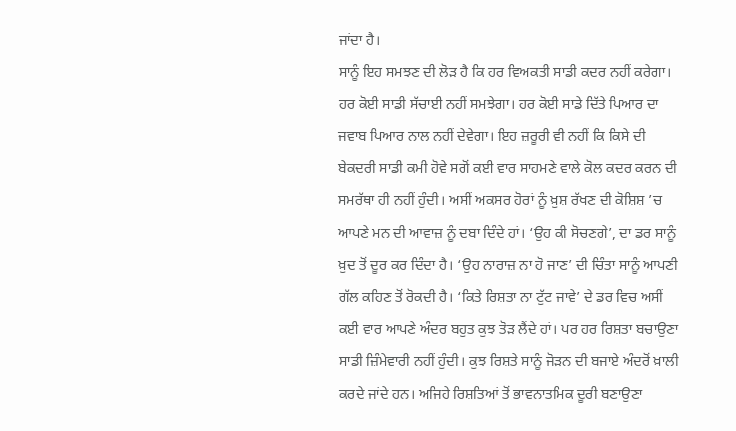ਜਾਂਦਾ ਹੈ।
ਸਾਨੂੰ ਇਹ ਸਮਝਣ ਦੀ ਲੋੜ ਹੈ ਕਿ ਹਰ ਵਿਅਕਤੀ ਸਾਡੀ ਕਦਰ ਨਹੀਂ ਕਰੇਗਾ। ਹਰ ਕੋਈ ਸਾਡੀ ਸੱਚਾਈ ਨਹੀਂ ਸਮਝੇਗਾ। ਹਰ ਕੋਈ ਸਾਡੇ ਦਿੱਤੇ ਪਿਆਰ ਦਾ ਜਵਾਬ ਪਿਆਰ ਨਾਲ ਨਹੀਂ ਦੇਵੇਗਾ। ਇਹ ਜ਼ਰੂਰੀ ਵੀ ਨਹੀਂ ਕਿ ਕਿਸੇ ਦੀ ਬੇਕਦਰੀ ਸਾਡੀ ਕਮੀ ਹੋਵੇ ਸਗੋਂ ਕਈ ਵਾਰ ਸਾਹਮਣੇ ਵਾਲੇ ਕੋਲ ਕਦਰ ਕਰਨ ਦੀ ਸਮਰੱਥਾ ਹੀ ਨਹੀਂ ਹੁੰਦੀ। ਅਸੀਂ ਅਕਸਰ ਹੋਰਾਂ ਨੂੰ ਖ਼ੁਸ਼ ਰੱਖਣ ਦੀ ਕੋਸ਼ਿਸ਼ ’ਚ ਆਪਣੇ ਮਨ ਦੀ ਆਵਾਜ਼ ਨੂੰ ਦਬਾ ਦਿੰਦੇ ਹਾਂ। ‘ਉਹ ਕੀ ਸੋਚਣਗੇ’, ਦਾ ਡਰ ਸਾਨੂੰ ਖ਼ੁਦ ਤੋਂ ਦੂਰ ਕਰ ਦਿੰਦਾ ਹੈ। ‘ਉਹ ਨਾਰਾਜ਼ ਨਾ ਹੋ ਜਾਣ’ ਦੀ ਚਿੰਤਾ ਸਾਨੂੰ ਆਪਣੀ ਗੱਲ ਕਹਿਣ ਤੋਂ ਰੋਕਦੀ ਹੈ। ‘ਕਿਤੇ ਰਿਸ਼ਤਾ ਨਾ ਟੁੱਟ ਜਾਵੇ’ ਦੇ ਡਰ ਵਿਚ ਅਸੀਂ ਕਈ ਵਾਰ ਆਪਣੇ ਅੰਦਰ ਬਹੁਤ ਕੁਝ ਤੋੜ ਲੈਂਦੇ ਹਾਂ। ਪਰ ਹਰ ਰਿਸ਼ਤਾ ਬਚਾਉਣਾ ਸਾਡੀ ਜ਼ਿੰਮੇਵਾਰੀ ਨਹੀਂ ਹੁੰਦੀ। ਕੁਝ ਰਿਸ਼ਤੇ ਸਾਨੂੰ ਜੋੜਨ ਦੀ ਬਜਾਏ ਅੰਦਰੋਂ ਖ਼ਾਲੀ ਕਰਦੇ ਜਾਂਦੇ ਹਨ। ਅਜਿਹੇ ਰਿਸ਼ਤਿਆਂ ਤੋਂ ਭਾਵਨਾਤਮਿਕ ਦੂਰੀ ਬਣਾਉਣਾ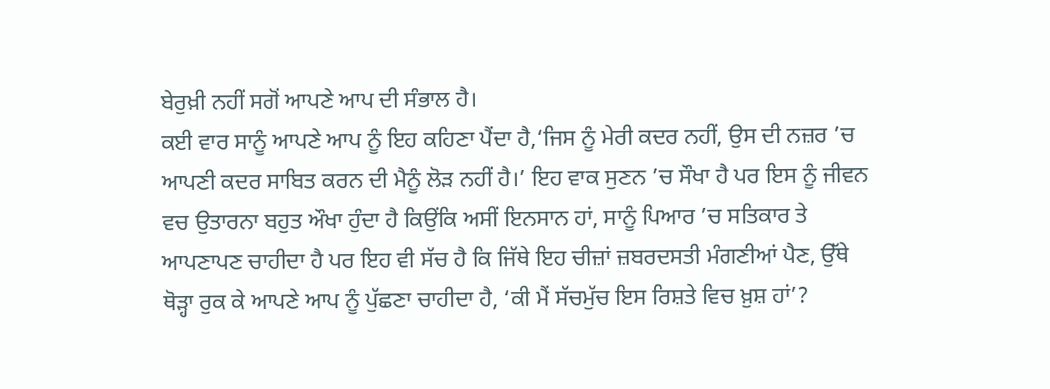ਬੇਰੁਖ਼ੀ ਨਹੀਂ ਸਗੋਂ ਆਪਣੇ ਆਪ ਦੀ ਸੰਭਾਲ ਹੈ।
ਕਈ ਵਾਰ ਸਾਨੂੰ ਆਪਣੇ ਆਪ ਨੂੰ ਇਹ ਕਹਿਣਾ ਪੈਂਦਾ ਹੈ,‘ਜਿਸ ਨੂੰ ਮੇਰੀ ਕਦਰ ਨਹੀਂ, ਉਸ ਦੀ ਨਜ਼ਰ ’ਚ ਆਪਣੀ ਕਦਰ ਸਾਬਿਤ ਕਰਨ ਦੀ ਮੈਨੂੰ ਲੋੜ ਨਹੀਂ ਹੈ।’ ਇਹ ਵਾਕ ਸੁਣਨ ’ਚ ਸੌਖਾ ਹੈ ਪਰ ਇਸ ਨੂੰ ਜੀਵਨ ਵਚ ਉਤਾਰਨਾ ਬਹੁਤ ਔਖਾ ਹੁੰਦਾ ਹੈ ਕਿਉਂਕਿ ਅਸੀਂ ਇਨਸਾਨ ਹਾਂ, ਸਾਨੂੰ ਪਿਆਰ ’ਚ ਸਤਿਕਾਰ ਤੇ ਆਪਣਾਪਣ ਚਾਹੀਦਾ ਹੈ ਪਰ ਇਹ ਵੀ ਸੱਚ ਹੈ ਕਿ ਜਿੱਥੇ ਇਹ ਚੀਜ਼ਾਂ ਜ਼ਬਰਦਸਤੀ ਮੰਗਣੀਆਂ ਪੈਣ, ਉੱਥੇ ਥੋੜ੍ਹਾ ਰੁਕ ਕੇ ਆਪਣੇ ਆਪ ਨੂੰ ਪੁੱਛਣਾ ਚਾਹੀਦਾ ਹੈ, ‘ਕੀ ਮੈਂ ਸੱਚਮੁੱਚ ਇਸ ਰਿਸ਼ਤੇ ਵਿਚ ਖ਼ੁਸ਼ ਹਾਂ’?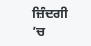ਜ਼ਿੰਦਗੀ ’ਚ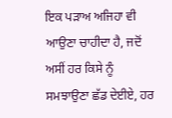ਇਕ ਪੜਾਅ ਅਜਿਹਾ ਵੀ ਆਉਣਾ ਚਾਹੀਦਾ ਹੈ, ਜਦੋਂ ਅਸੀਂ ਹਰ ਕਿਸੇ ਨੂੰ ਸਮਝਾਉਣਾ ਛੱਡ ਦੇਈਏ, ਹਰ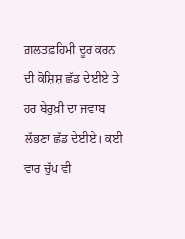ਗ਼ਲਤਫ਼ਹਿਮੀ ਦੂਰ ਕਰਨ ਦੀ ਕੋਸ਼ਿਸ਼ ਛੱਡ ਦੇਈਏ ਤੇ ਹਰ ਬੇਰੁਖ਼ੀ ਦਾ ਜਵਾਬ ਲੱਭਣਾ ਛੱਡ ਦੇਈਏ। ਕਈ ਵਾਰ ਚੁੱਪ ਵੀ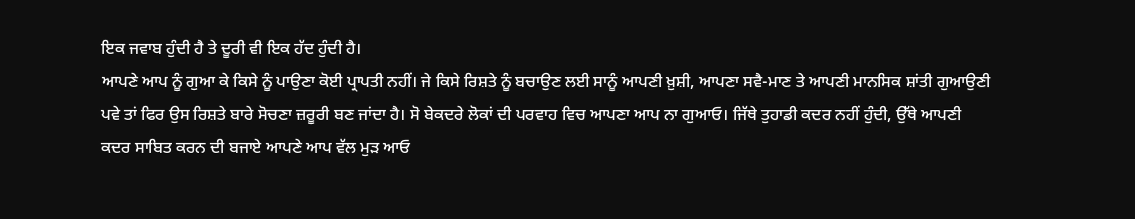ਇਕ ਜਵਾਬ ਹੁੰਦੀ ਹੈ ਤੇ ਦੂਰੀ ਵੀ ਇਕ ਹੱਦ ਹੁੰਦੀ ਹੈ।
ਆਪਣੇ ਆਪ ਨੂੰ ਗੁਆ ਕੇ ਕਿਸੇ ਨੂੰ ਪਾਉਣਾ ਕੋਈ ਪ੍ਰਾਪਤੀ ਨਹੀਂ। ਜੇ ਕਿਸੇ ਰਿਸ਼ਤੇ ਨੂੰ ਬਚਾਉਣ ਲਈ ਸਾਨੂੰ ਆਪਣੀ ਖ਼ੁਸ਼ੀ, ਆਪਣਾ ਸਵੈ-ਮਾਣ ਤੇ ਆਪਣੀ ਮਾਨਸਿਕ ਸ਼ਾਂਤੀ ਗੁਆਉਣੀ ਪਵੇ ਤਾਂ ਫਿਰ ਉਸ ਰਿਸ਼ਤੇ ਬਾਰੇ ਸੋਚਣਾ ਜ਼ਰੂਰੀ ਬਣ ਜਾਂਦਾ ਹੈ। ਸੋ ਬੇਕਦਰੇ ਲੋਕਾਂ ਦੀ ਪਰਵਾਹ ਵਿਚ ਆਪਣਾ ਆਪ ਨਾ ਗੁਆਓ। ਜਿੱਥੇ ਤੁਹਾਡੀ ਕਦਰ ਨਹੀਂ ਹੁੰਦੀ, ਉੱਥੇ ਆਪਣੀ ਕਦਰ ਸਾਬਿਤ ਕਰਨ ਦੀ ਬਜਾਏ ਆਪਣੇ ਆਪ ਵੱਲ ਮੁੜ ਆਓ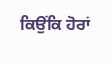ਕਿਉਂਕਿ ਹੋਰਾਂ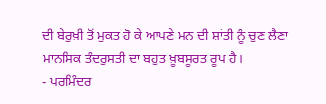ਦੀ ਬੇਰੁਖ਼ੀ ਤੋਂ ਮੁਕਤ ਹੋ ਕੇ ਆਪਣੇ ਮਨ ਦੀ ਸ਼ਾਂਤੀ ਨੂੰ ਚੁਣ ਲੈਣਾ ਮਾਨਸਿਕ ਤੰਦਰੁਸਤੀ ਦਾ ਬਹੁਤ ਖ਼ੂਬਸੂਰਤ ਰੂਪ ਹੈ।
- ਪਰਮਿੰਦਰ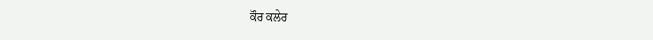ਕੌਰ ਕਲੇਰ